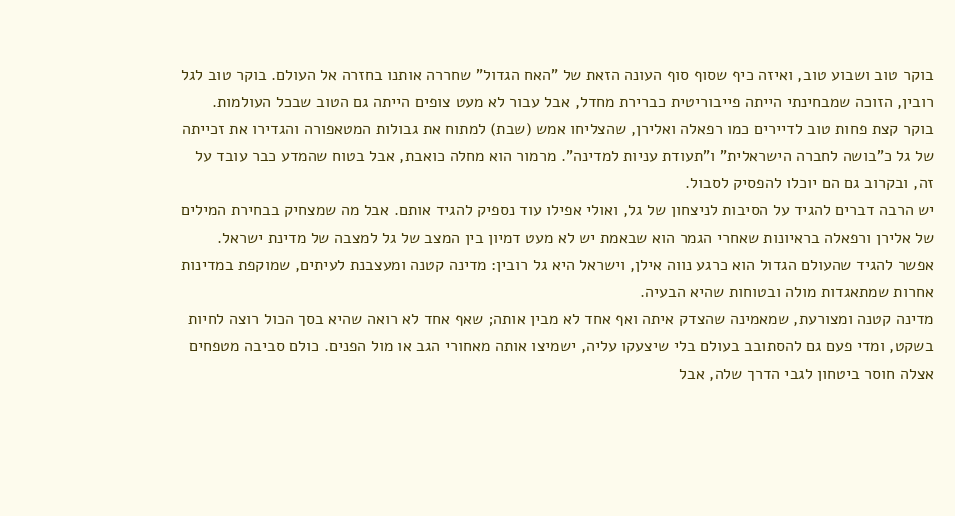בוקר טוב ושבוע טוב, ואיזה כיף שסוף סוף העונה הזאת של "האח הגדול" שחררה אותנו בחזרה אל העולם. בוקר טוב לגל רובין, הזוכה שמבחינתי הייתה פייבוריטית כברירת מחדל, אבל עבור לא מעט צופים הייתה גם הטוב שבכל העולמות. בוקר קצת פחות טוב לדיירים כמו רפאלה ואלירן, שהצליחו אמש (שבת) למתוח את גבולות המטאפורה והגדירו את זכייתה של גל כ"בושה לחברה הישראלית" ו"תעודת עניות למדינה". מרמור הוא מחלה כואבת, אבל בטוח שהמדע כבר עובד על זה, ובקרוב גם הם יוכלו להפסיק לסבול.
יש הרבה דברים להגיד על הסיבות לניצחון של גל, ואולי אפילו עוד נספיק להגיד אותם. אבל מה שמצחיק בבחירת המילים של אלירן ורפאלה בראיונות שאחרי הגמר הוא שבאמת יש לא מעט דמיון בין המצב של גל למצבה של מדינת ישראל. אפשר להגיד שהעולם הגדול הוא כרגע נווה אילן, וישראל היא גל רובין: מדינה קטנה ומעצבנת לעיתים, שמוקפת במדינות אחרות שמתאגדות מולה ובטוחות שהיא הבעיה.
מדינה קטנה ומצורעת, שמאמינה שהצדק איתה ואף אחד לא מבין אותה; שאף אחד לא רואה שהיא בסך הכול רוצה לחיות בשקט, ומדי פעם גם להסתובב בעולם בלי שיצעקו עליה, ישמיצו אותה מאחורי הגב או מול הפנים. כולם סביבה מטפחים אצלה חוסר ביטחון לגבי הדרך שלה, אבל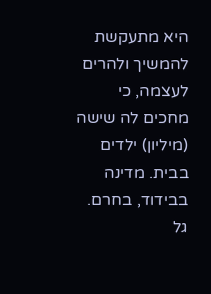היא מתעקשת להמשיך ולהרים לעצמה, כי מחכים לה שישה (מיליון) ילדים בבית. מדינה בבידוד, בחרם. גל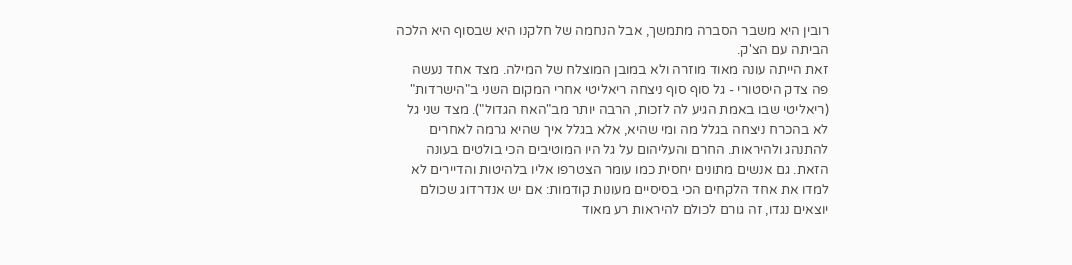רובין היא משבר הסברה מתמשך, אבל הנחמה של חלקנו היא שבסוף היא הלכה הביתה עם הצ'ק.
זאת הייתה עונה מאוד מוזרה ולא במובן המוצלח של המילה. מצד אחד נעשה פה צדק היסטורי - גל סוף סוף ניצחה ריאליטי אחרי המקום השני ב"הישרדות" (ריאליטי שבו באמת הגיע לה לזכות, הרבה יותר מב"האח הגדול"). מצד שני גל לא בהכרח ניצחה בגלל מה ומי שהיא, אלא בגלל איך שהיא גרמה לאחרים להתנהג ולהיראות. החרם והעליהום על גל היו המוטיבים הכי בולטים בעונה הזאת. גם אנשים מתונים יחסית כמו עומר הצטרפו אליו בלהיטות והדיירים לא למדו את אחד הלקחים הכי בסיסיים מעונות קודמות: אם יש אנדרדוג שכולם יוצאים נגדו, זה גורם לכולם להיראות רע מאוד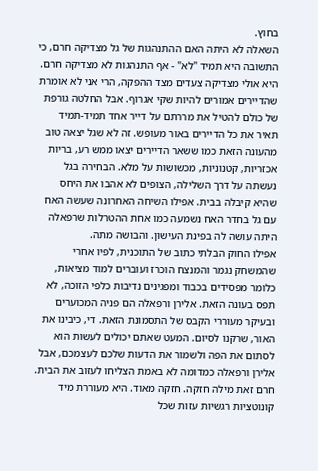בחוץ.
השאלה לא היתה האם ההתנהגות של גל מצדיקה חרם, כי התשובה היא תמיד "לא" - אף התנהגות לא מצדיקה חרם. היא אולי מצדיקה צעדים מצד ההפקה, הרי אני לא אומרת שהדיירים אמורים להיות שקי אגרוף. אבל החלטה גורפת של כולם להטיל את מררתם על דייר אחד תמיד-תמיד תאיר את כל הדיירים באור מעופש. זה לא שגל יצאה טוב מהעונה הזאת כמו ששאר הדיירים יצאו ממש רע, בריות אכזריות, קטנוניות, מכשושות על מלא. הבחירה בגל נעשתה על דרך השלילה, הצופים לא אהבו את היחס שהיא קיבלה בבית. אפילו השיחה האחרונה שעשה האח עם גל בחדר האח נשמעה כמו אחת ההטרלות שרפאלה היתה עושה לה בפינת העישון. והבושה מתה.
אפילו החוק הבלתי כתוב של התוכנית, לפיו אחרי שהמשחק נגמר והמנצח הוכרז ועוברים למוד מציאות, כלומר מפסידים בכבוד ומפגינים נדיבות כלפי הזוכה, לא תפס בעונה הזאת. אלירן ורפאלה הם פניה המכוערים ובעיקר מעוררי הקבס של התסמונת הזאת. די, כיבינו את האור, שרקנו לסיום. המעט שאתם יכולים לעשות הוא לסתום את הפה ולשמור את הדעות שלכם לעצמכם, אבל אלירן ורפאלה כמדומה לא באמת הצליחו לעזוב את הבית. חרם זאת מילה חזקה. חזקה מאוד. היא מעוררת מיד קונוטציות רגשיות עזות שכל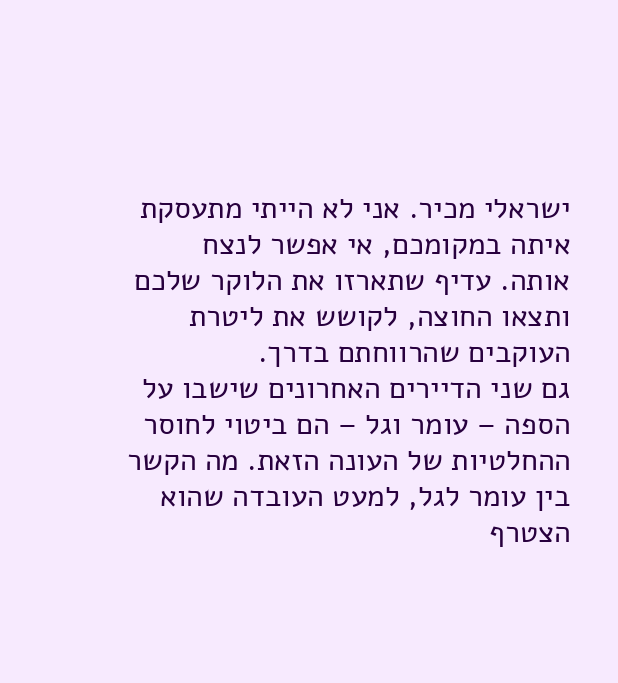ישראלי מכיר. אני לא הייתי מתעסקת איתה במקומכם, אי אפשר לנצח אותה. עדיף שתארזו את הלוקר שלכם ותצאו החוצה, לקושש את ליטרת העוקבים שהרווחתם בדרך.
גם שני הדיירים האחרונים שישבו על הספה – עומר וגל – הם ביטוי לחוסר ההחלטיות של העונה הזאת. מה הקשר בין עומר לגל, למעט העובדה שהוא הצטרף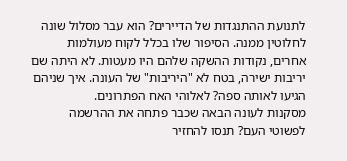לתנועת ההתנגדות של הדיירים? הוא עבר מסלול שונה לחלוטין ממנה. הסיפור שלו בכלל לקוח מעולמות אחרים, נקודות ההשקה שלהם היו מעטות. לא היתה שם יריבות ישירה, בטח לא "היריבות" של העונה. איך שניהם הגיעו לאותה ספה? לאלוהי האח הפתרונים.
מסקנות לעונה הבאה שכבר פתחה את ההרשמה לפשוטי העם? תנסו להחזיר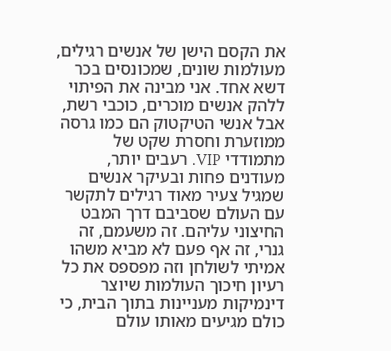את הקסם הישן של אנשים רגילים, מעולמות שונים, שמכונסים בכר דשא אחד. אני מבינה את הפיתוי ללהק אנשים מוכרים, כוכבי רשת, אבל אנשי הטיקטוק הם כמו גרסה ממוזערת וחסרת שקט של מתמודדי VIP. רעבים יותר, מעודנים פחות ובעיקר אנשים שמגיל צעיר מאוד רגילים לתקשר עם העולם שסביבם דרך המבט החיצוני עליהם. זה משעמם, זה גנרי, זה אף פעם לא מביא משהו אמיתי לשולחן וזה מפספס את כל רעיון חיכוך העולמות שיוצר דינמיקות מעניינות בתוך הבית, כי כולם מגיעים מאותו עולם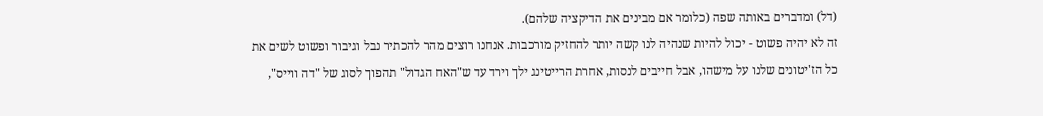(דל) ומדברים באותה שפה (כלומר אם מבינים את הדיקציה שלהם).
זה לא יהיה פשוט - יכול להיות שנהיה לנו קשה יותר להחזיק מורכבות. אנחנו רוצים מהר להכתיר נבל וגיבור ופשוט לשים את כל הז'יטונים שלנו על מישהו, אבל חייבים לנסות, אחרת הרייטינג ילך וירד עד ש"האח הגדול" תהפוך לסוג של "דה ווייס",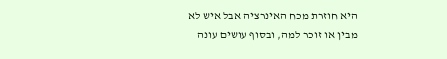היא חוזרת מכח האינרציה אבל איש לא מבין או זוכר למה, ובסוף עושים עונה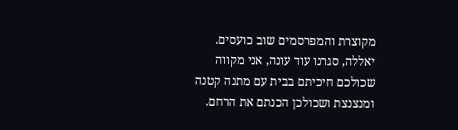מקוצרת והמפרסמים שוב כועסים. יאללה, סגרנו עוד עונה, אני מקווה שכולכם חיכיתם בבית עם מתנה קטנה ומנצנצת ושכולכן הכנתם את הרחם.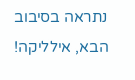נתראה בסיבוב הבא, אילליקה!